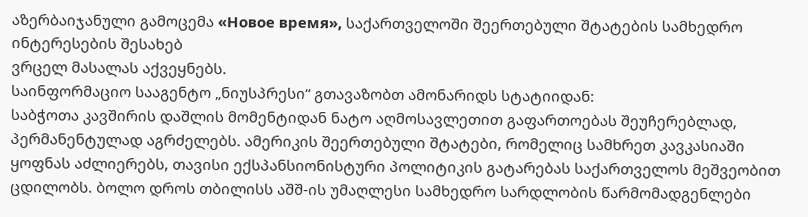აზერბაიჯანული გამოცემა «Новое время», საქართველოში შეერთებული შტატების სამხედრო ინტერესების შესახებ
ვრცელ მასალას აქვეყნებს.
საინფორმაციო სააგენტო „ნიუსპრესი“ გთავაზობთ ამონარიდს სტატიიდან:
საბჭოთა კავშირის დაშლის მომენტიდან ნატო აღმოსავლეთით გაფართოებას შეუჩერებლად, პერმანენტულად აგრძელებს. ამერიკის შეერთებული შტატები, რომელიც სამხრეთ კავკასიაში ყოფნას აძლიერებს, თავისი ექსპანსიონისტური პოლიტიკის გატარებას საქართველოს მეშვეობით ცდილობს. ბოლო დროს თბილისს აშშ-ის უმაღლესი სამხედრო სარდლობის წარმომადგენლები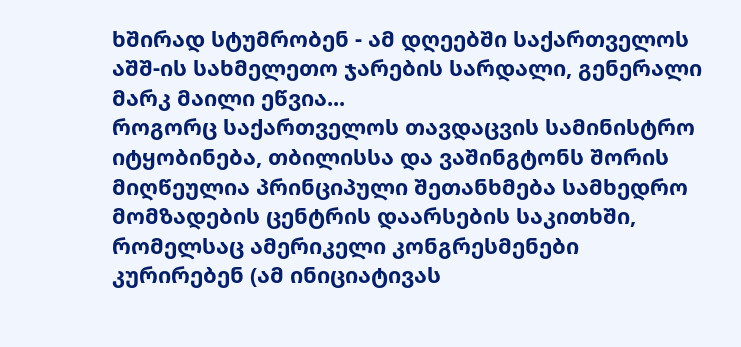ხშირად სტუმრობენ - ამ დღეებში საქართველოს აშშ-ის სახმელეთო ჯარების სარდალი, გენერალი მარკ მაილი ეწვია...
როგორც საქართველოს თავდაცვის სამინისტრო იტყობინება, თბილისსა და ვაშინგტონს შორის მიღწეულია პრინციპული შეთანხმება სამხედრო მომზადების ცენტრის დაარსების საკითხში, რომელსაც ამერიკელი კონგრესმენები კურირებენ (ამ ინიციატივას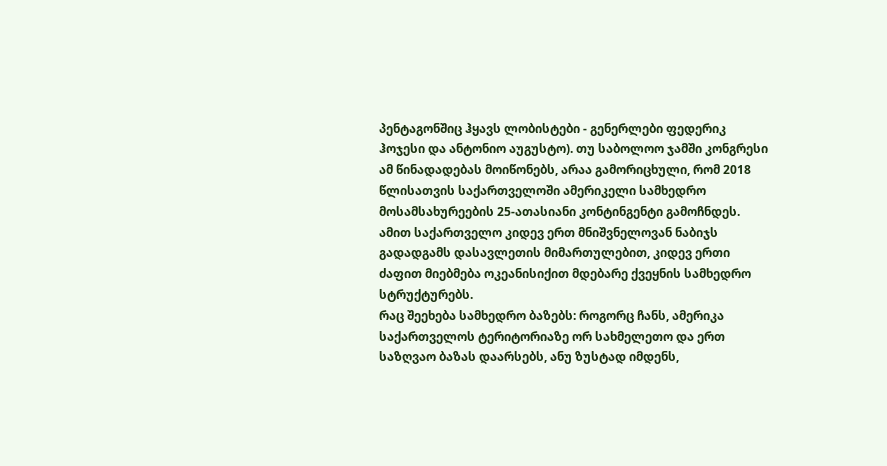პენტაგონშიც ჰყავს ლობისტები - გენერლები ფედერიკ ჰოჯესი და ანტონიო აუგუსტო). თუ საბოლოო ჯამში კონგრესი ამ წინადადებას მოიწონებს, არაა გამორიცხული, რომ 2018 წლისათვის საქართველოში ამერიკელი სამხედრო მოსამსახურეების 25-ათასიანი კონტინგენტი გამოჩნდეს. ამით საქართველო კიდევ ერთ მნიშვნელოვან ნაბიჯს გადადგამს დასავლეთის მიმართულებით, კიდევ ერთი ძაფით მიებმება ოკეანისიქით მდებარე ქვეყნის სამხედრო სტრუქტურებს.
რაც შეეხება სამხედრო ბაზებს: როგორც ჩანს, ამერიკა საქართველოს ტერიტორიაზე ორ სახმელეთო და ერთ საზღვაო ბაზას დაარსებს, ანუ ზუსტად იმდენს,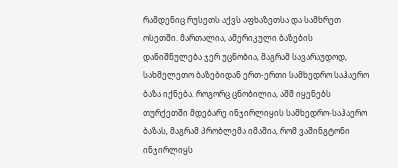რამდენიც რუსეთს აქვს აფხაზეთსა და სამხრეთ ოსეთში. მართალია, ამერიკული ბაზების დანიშნულება ჯერ უცნობია, მაგრამ სავარაუდოდ, სახმელეთო ბაზებიდან ერთ-ერთი სამხედრო საჰაერო ბაზა იქნება. როგორც ცნობილია, აშშ იყენებს თურქეთში მდებარე ინჯირლიყის სამხედრო-საჰაერო ბაზას, მაგრამ პრობლემა იმაშია, რომ ვაშინგტონი ინჯირლიყს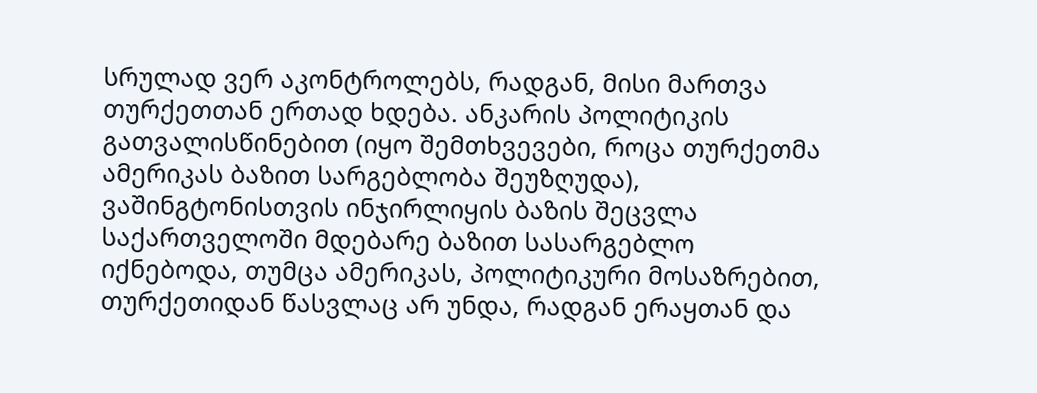სრულად ვერ აკონტროლებს, რადგან, მისი მართვა თურქეთთან ერთად ხდება. ანკარის პოლიტიკის გათვალისწინებით (იყო შემთხვევები, როცა თურქეთმა ამერიკას ბაზით სარგებლობა შეუზღუდა), ვაშინგტონისთვის ინჯირლიყის ბაზის შეცვლა საქართველოში მდებარე ბაზით სასარგებლო იქნებოდა, თუმცა ამერიკას, პოლიტიკური მოსაზრებით, თურქეთიდან წასვლაც არ უნდა, რადგან ერაყთან და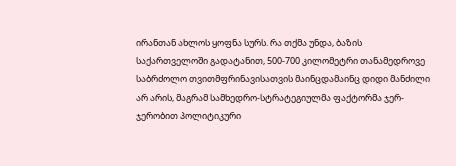ირანთან ახლოს ყოფნა სურს. რა თქმა უნდა, ბაზის საქართველოში გადატანით, 500-700 კილომეტრი თანამედროვე საბრძოლო თვითმფრინავისათვის მაინცდამაინც დიდი მანძილი არ არის, მაგრამ სამხედრო-სტრატეგიულმა ფაქტორმა ჯერ-ჯერობით პოლიტიკური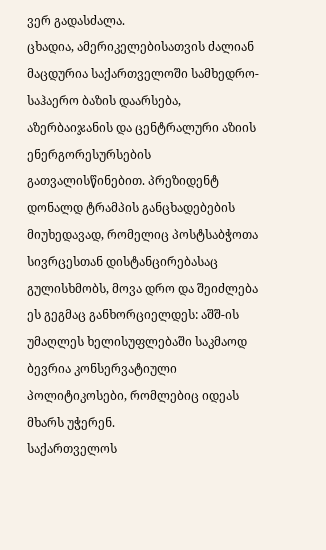ვერ გადასძალა.
ცხადია, ამერიკელებისათვის ძალიან მაცდურია საქართველოში სამხედრო-საჰაერო ბაზის დაარსება, აზერბაიჯანის და ცენტრალური აზიის ენერგორესურსების გათვალისწინებით. პრეზიდენტ დონალდ ტრამპის განცხადებების მიუხედავად, რომელიც პოსტსაბჭოთა სივრცესთან დისტანცირებასაც გულისხმობს, მოვა დრო და შეიძლება ეს გეგმაც განხორციელდეს: აშშ-ის უმაღლეს ხელისუფლებაში საკმაოდ ბევრია კონსერვატიული პოლიტიკოსები, რომლებიც იდეას მხარს უჭერენ.
საქართველოს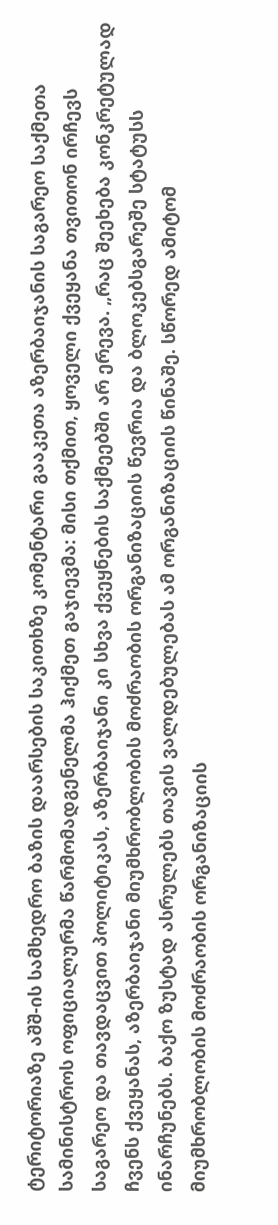ტერიტორიაზე აშშ-ის სამხედრო ბაზის დაარსების საკითხზე კომენტარი გააკეთა აზერბაიჯანის საგარეო საქმეთა სამინისტროს ოფიციალურმა წარმომადგენელმა ჰიქმეთ გაჯიევმა: მისი თქმით, ყოველი ქვეყანა თვითონ ირჩევს საგარეო და თავდაცვით პოლიტიკას, აზერბაიჯანი კი სხვა ქვეყნების საქმეებში არ ერევა. „რაც შეეხება კონკრეტულად ჩვენს ქვეყანას, აზერბაიჯანი მიუმხრობლობის მოძრაობის ორგანიზაციის წევრია და ბლოკებსგარეშე სტატუსს ინარჩუნებს. ბაქო ზუსტად ასრულებს თავის ვალდებულებას ამ ორგანიზაციის წინაშე. სწორედ ამიტომ მიუმხრობლობის მოძრაობის ორგანიზაციის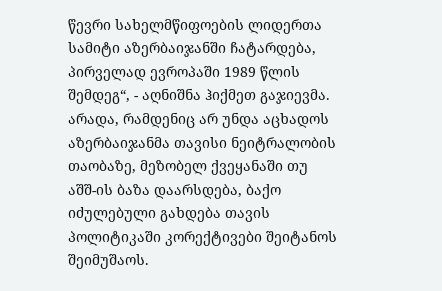წევრი სახელმწიფოების ლიდერთა სამიტი აზერბაიჯანში ჩატარდება, პირველად ევროპაში 1989 წლის შემდეგ“, - აღნიშნა ჰიქმეთ გაჯიევმა.
არადა, რამდენიც არ უნდა აცხადოს აზერბაიჯანმა თავისი ნეიტრალობის თაობაზე, მეზობელ ქვეყანაში თუ აშშ-ის ბაზა დაარსდება, ბაქო იძულებული გახდება თავის პოლიტიკაში კორექტივები შეიტანოს შეიმუშაოს.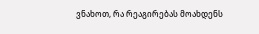ვნახოთ, რა რეაგირებას მოახდენს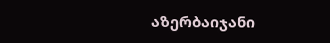აზერბაიჯანი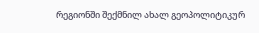რეგიონში შექმნილ ახალ გეოპოლიტიკურ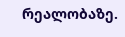რეალობაზე.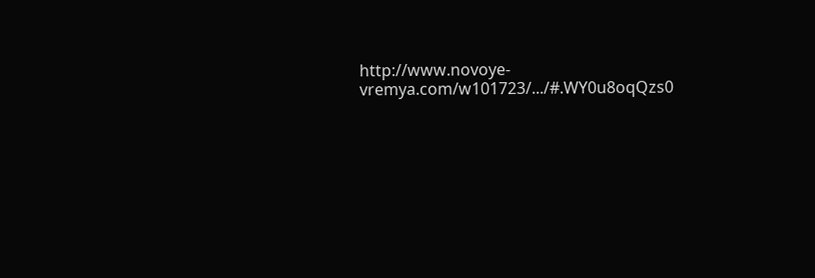http://www.novoye-vremya.com/w101723/.../#.WY0u8oqQzs0